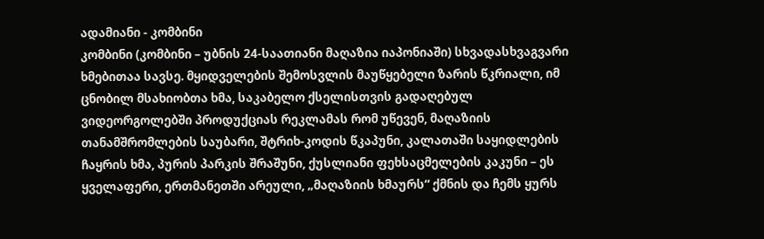ადამიანი - კომბინი
კომბინი (კომბინი – უბნის 24-საათიანი მაღაზია იაპონიაში) სხვადასხვაგვარი ხმებითაა სავსე. მყიდველების შემოსვლის მაუწყებელი ზარის წკრიალი, იმ ცნობილ მსახიობთა ხმა, საკაბელო ქსელისთვის გადაღებულ ვიდეორგოლებში პროდუქციას რეკლამას რომ უწევენ, მაღაზიის თანამშრომლების საუბარი, შტრიხ-კოდის წკაპუნი, კალათაში საყიდლების ჩაყრის ხმა, პურის პარკის შრაშუნი, ქუსლიანი ფეხსაცმელების კაკუნი – ეს ყველაფერი, ერთმანეთში არეული, „მაღაზიის ხმაურს“ ქმნის და ჩემს ყურს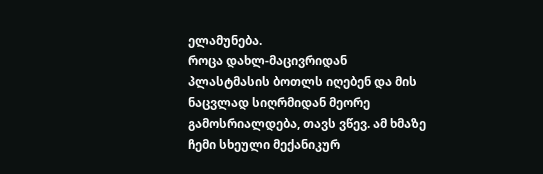ელამუნება.
როცა დახლ-მაცივრიდან პლასტმასის ბოთლს იღებენ და მის ნაცვლად სიღრმიდან მეორე გამოსრიალდება, თავს ვწევ. ამ ხმაზე ჩემი სხეული მექანიკურ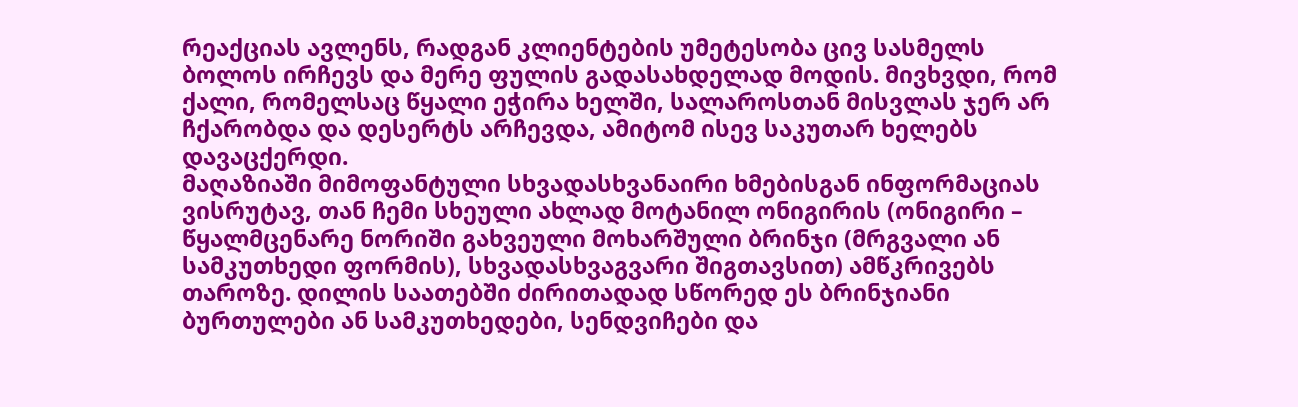რეაქციას ავლენს, რადგან კლიენტების უმეტესობა ცივ სასმელს ბოლოს ირჩევს და მერე ფულის გადასახდელად მოდის. მივხვდი, რომ ქალი, რომელსაც წყალი ეჭირა ხელში, სალაროსთან მისვლას ჯერ არ ჩქარობდა და დესერტს არჩევდა, ამიტომ ისევ საკუთარ ხელებს დავაცქერდი.
მაღაზიაში მიმოფანტული სხვადასხვანაირი ხმებისგან ინფორმაციას ვისრუტავ, თან ჩემი სხეული ახლად მოტანილ ონიგირის (ონიგირი – წყალმცენარე ნორიში გახვეული მოხარშული ბრინჯი (მრგვალი ან სამკუთხედი ფორმის), სხვადასხვაგვარი შიგთავსით) ამწკრივებს თაროზე. დილის საათებში ძირითადად სწორედ ეს ბრინჯიანი ბურთულები ან სამკუთხედები, სენდვიჩები და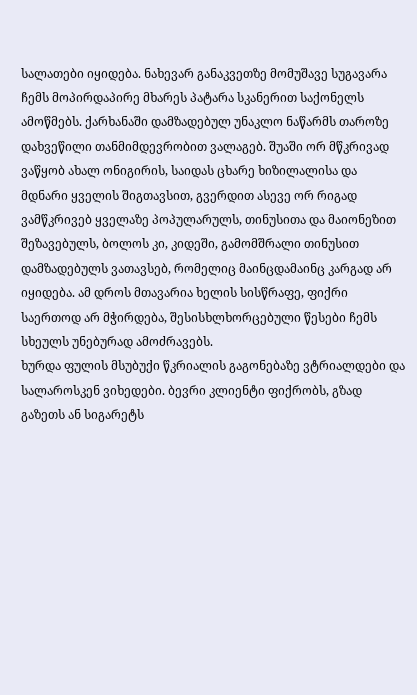სალათები იყიდება. ნახევარ განაკვეთზე მომუშავე სუგავარა ჩემს მოპირდაპირე მხარეს პატარა სკანერით საქონელს ამოწმებს. ქარხანაში დამზადებულ უნაკლო ნაწარმს თაროზე დახვეწილი თანმიმდევრობით ვალაგებ. შუაში ორ მწკრივად ვაწყობ ახალ ონიგირის, საიდას ცხარე ხიზილალისა და მდნარი ყველის შიგთავსით, გვერდით ასევე ორ რიგად ვამწკრივებ ყველაზე პოპულარულს, თინუსითა და მაიონეზით შეზავებულს, ბოლოს კი, კიდეში, გამომშრალი თინუსით დამზადებულს ვათავსებ, რომელიც მაინცდამაინც კარგად არ იყიდება. ამ დროს მთავარია ხელის სისწრაფე, ფიქრი საერთოდ არ მჭირდება, შესისხლხორცებული წესები ჩემს სხეულს უნებურად ამოძრავებს.
ხურდა ფულის მსუბუქი წკრიალის გაგონებაზე ვტრიალდები და სალაროსკენ ვიხედები. ბევრი კლიენტი ფიქრობს, გზად გაზეთს ან სიგარეტს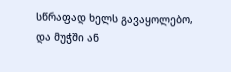სწრაფად ხელს გავაყოლებო, და მუჭში ან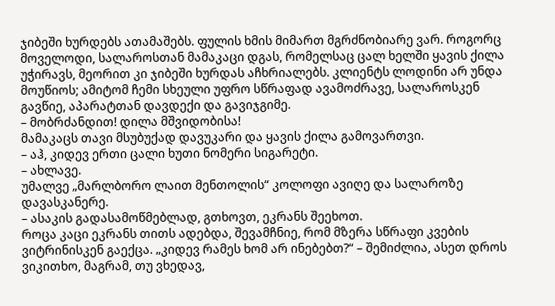ჯიბეში ხურდებს ათამაშებს. ფულის ხმის მიმართ მგრძნობიარე ვარ. როგორც მოველოდი, სალაროსთან მამაკაცი დგას, რომელსაც ცალ ხელში ყავის ქილა უჭირავს, მეორით კი ჯიბეში ხურდას აჩხრიალებს. კლიენტს ლოდინი არ უნდა მოუწიოს; ამიტომ ჩემი სხეული უფრო სწრაფად ავამოძრავე, სალაროსკენ გავწიე, აპარატთან დავდექი და გავიჯგიმე.
– მობრძანდით! დილა მშვიდობისა!
მამაკაცს თავი მსუბუქად დავუკარი და ყავის ქილა გამოვართვი.
– აჰ, კიდევ ერთი ცალი ხუთი ნომერი სიგარეტი.
– ახლავე.
უმალვე „მარლბორო ლაით მენთოლის“ კოლოფი ავიღე და სალაროზე დავასკანერე.
– ასაკის გადასამოწმებლად, გთხოვთ, ეკრანს შეეხოთ.
როცა კაცი ეკრანს თითს ადებდა, შევამჩნიე, რომ მზერა სწრაფი კვების ვიტრინისკენ გაექცა. „კიდევ რამეს ხომ არ ინებებთ?“ – შემიძლია, ასეთ დროს ვიკითხო, მაგრამ, თუ ვხედავ,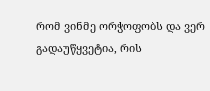რომ ვინმე ორჭოფობს და ვერ გადაუწყვეტია, რის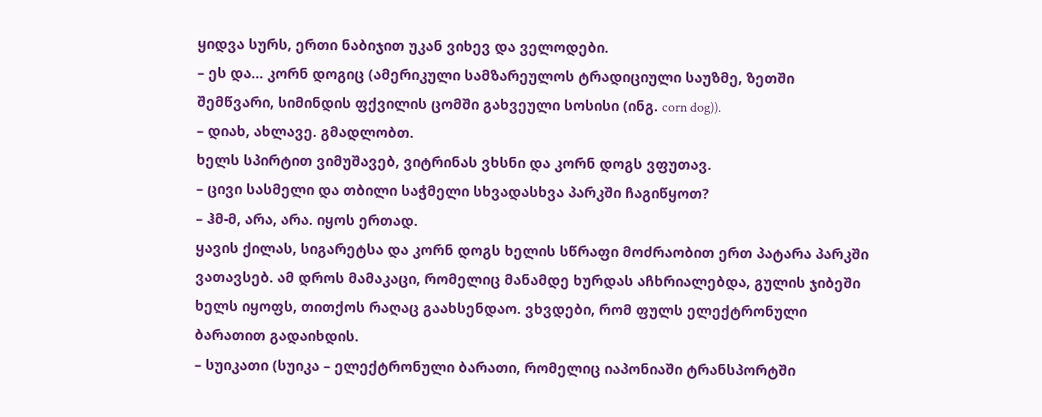ყიდვა სურს, ერთი ნაბიჯით უკან ვიხევ და ველოდები.
– ეს და... კორნ დოგიც (ამერიკული სამზარეულოს ტრადიციული საუზმე, ზეთში შემწვარი, სიმინდის ფქვილის ცომში გახვეული სოსისი (ინგ. corn dog)).
– დიახ, ახლავე. გმადლობთ.
ხელს სპირტით ვიმუშავებ, ვიტრინას ვხსნი და კორნ დოგს ვფუთავ.
– ცივი სასმელი და თბილი საჭმელი სხვადასხვა პარკში ჩაგიწყოთ?
– ჰმ-მ, არა, არა. იყოს ერთად.
ყავის ქილას, სიგარეტსა და კორნ დოგს ხელის სწრაფი მოძრაობით ერთ პატარა პარკში ვათავსებ. ამ დროს მამაკაცი, რომელიც მანამდე ხურდას აჩხრიალებდა, გულის ჯიბეში ხელს იყოფს, თითქოს რაღაც გაახსენდაო. ვხვდები, რომ ფულს ელექტრონული ბარათით გადაიხდის.
– სუიკათი (სუიკა – ელექტრონული ბარათი, რომელიც იაპონიაში ტრანსპორტში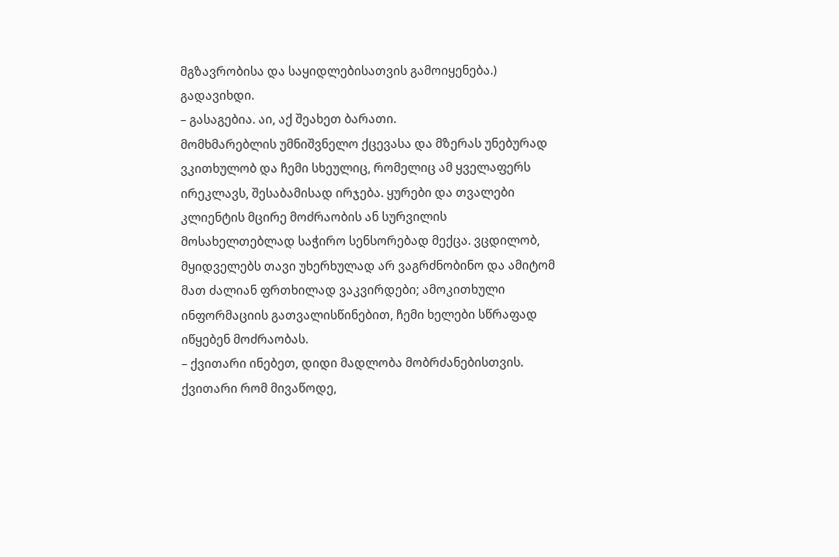მგზავრობისა და საყიდლებისათვის გამოიყენება.) გადავიხდი.
– გასაგებია. აი, აქ შეახეთ ბარათი.
მომხმარებლის უმნიშვნელო ქცევასა და მზერას უნებურად ვკითხულობ და ჩემი სხეულიც, რომელიც ამ ყველაფერს ირეკლავს, შესაბამისად ირჯება. ყურები და თვალები კლიენტის მცირე მოძრაობის ან სურვილის მოსახელთებლად საჭირო სენსორებად მექცა. ვცდილობ, მყიდველებს თავი უხერხულად არ ვაგრძნობინო და ამიტომ მათ ძალიან ფრთხილად ვაკვირდები; ამოკითხული ინფორმაციის გათვალისწინებით, ჩემი ხელები სწრაფად იწყებენ მოძრაობას.
– ქვითარი ინებეთ, დიდი მადლობა მობრძანებისთვის.
ქვითარი რომ მივაწოდე,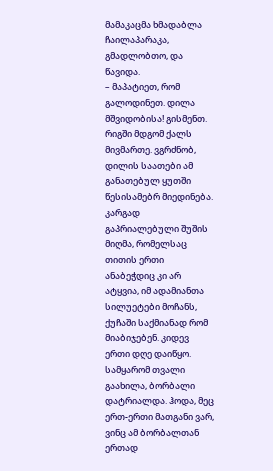მამაკაცმა ხმადაბლა ჩაილაპარაკა, გმადლობთო, და წავიდა.
– მაპატიეთ, რომ გალოდინეთ. დილა მშვიდობისა! გისმენთ.
რიგში მდგომ ქალს მივმართე. ვგრძნობ, დილის საათები ამ განათებულ ყუთში წესისამებრ მიედინება.
კარგად გაპრიალებული შუშის მიღმა, რომელსაც თითის ერთი ანაბეჭდიც კი არ ატყვია, იმ ადამიანთა სილუეტები მოჩანს, ქუჩაში საქმიანად რომ მიაბიჯებენ. კიდევ ერთი დღე დაიწყო. სამყარომ თვალი გაახილა, ბორბალი დატრიალდა. ჰოდა, მეც ერთ-ერთი მათგანი ვარ, ვინც ამ ბორბალთან ერთად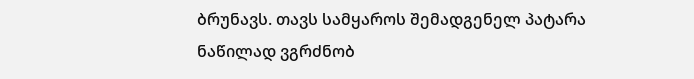ბრუნავს. თავს სამყაროს შემადგენელ პატარა ნაწილად ვგრძნობ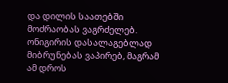და დილის საათებში მოძრაობას ვაგრძელებ.
ონიგირის დასალაგებლად მიბრუნებას ვაპირებ, მაგრამ ამ დროს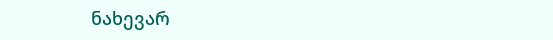ნახევარ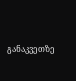განაკვეთზე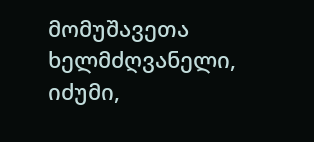მომუშავეთა ხელმძღვანელი, იძუმი,